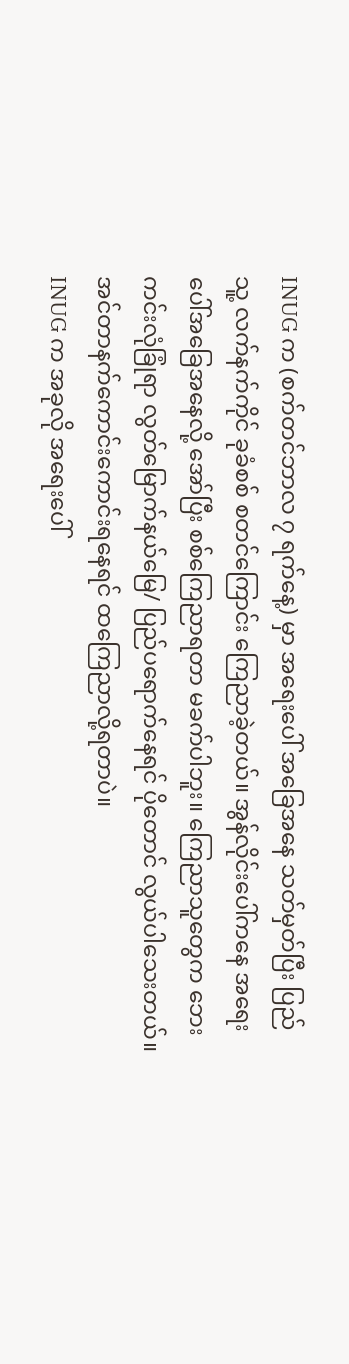INUG က (စက်တင်ဘာလ ၇ ရက်နေ့) မှာ အရေးပေါ် အခြေအနေ သတ်မှတ်ပြီး ပြည်သူ့ လက်နက်ကိုင် ခုခံစစ် စတင်ကြောင်း ကြေညာခဲ့တယ်။ အွန်လိုင်းပေါ်ကနေ အရေးပေါ်အခြေအနေလို့ အော်ပြီး စစ်ကြေညာရတာ မခက်ပါဘူး။ ကြေညာသူတွေက ဘေးကင်းလုံခြုံရာ လွတ်မြောက်နယ်မြေ/ ပြည်ပရောက်နေရင် ပိုတောင် လွယ်ပါသေးတယ်။ အင်တာနက်ကောင်းကောင်းရနေရင် ထကြေညာလို့ရတာပဲ။
INUG က အခုလို အရေးပေါ်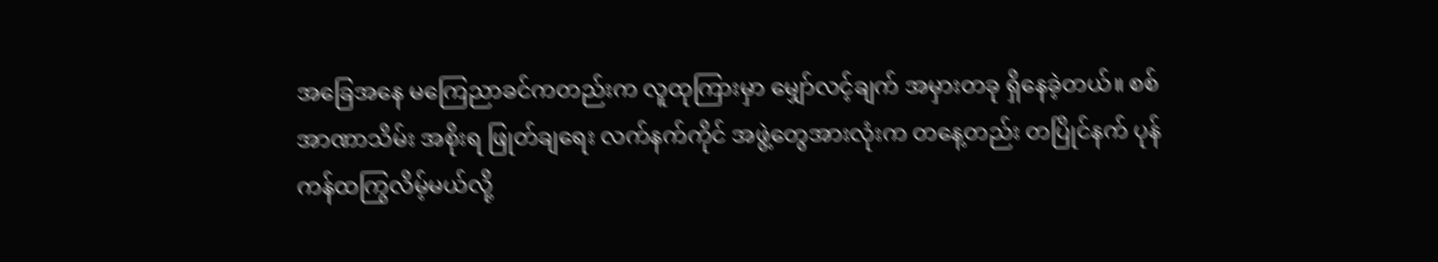အခြေအနေ မကြေညာခင်ကတည်းက လူထုကြားမှာ မျှော်လင့်ချက် အမှားတခု ရှိနေခဲ့တယ်။ စစ်အာဏာသိမ်း အစိုးရ ဖြုတ်ချရေး လက်နက်ကိုင် အဖွဲ့တွေအားလုံးက တနေ့တည်း တပြိုင်နက် ပုန်ကန်ထကြွလိမ့်မယ်လို့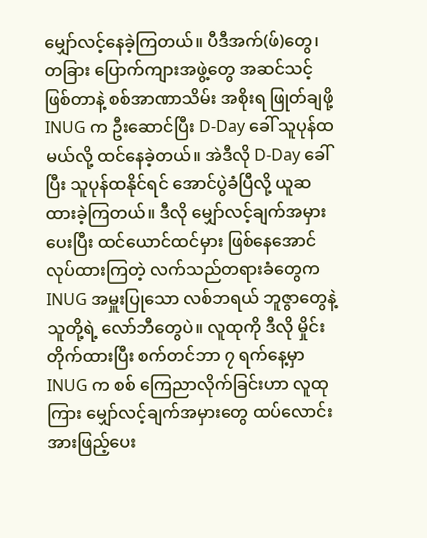မျှော်လင့်နေခဲ့ကြတယ်။ ပီဒီအက်(ဖ်)တွေ၊ တခြား ပြောက်ကျားအဖွဲ့တွေ အဆင်သင့် ဖြစ်တာနဲ့ စစ်အာဏာသိမ်း အစိုးရ ဖြုတ်ချဖို့ INUG က ဦးဆောင်ပြီး D-Day ခေါ် သူပုန်ထမယ်လို့ ထင်နေခဲ့တယ်။ အဲဒီလို D-Day ခေါ်ပြီး သူပုန်ထနိုင်ရင် အောင်ပွဲခံပြီလို့ ယူဆထားခဲ့ကြတယ်။ ဒီလို မျှော်လင့်ချက်အမှားပေးပြီး ထင်ယောင်ထင်မှား ဖြစ်နေအောင် လုပ်ထားကြတဲ့ လက်သည်တရားခံတွေက INUG အမှူးပြုသော လစ်ဘရယ် ဘူဇွာတွေနဲ့ သူတို့ရဲ့ လော်ဘီတွေပဲ။ လူထုကို ဒီလို မှိုင်းတိုက်ထားပြီး စက်တင်ဘာ ၇ ရက်နေ့မှာ INUG က စစ် ကြေညာလိုက်ခြင်းဟာ လူထုကြား မျှော်လင့်ချက်အမှားတွေ ထပ်လောင်းအားဖြည့်ပေး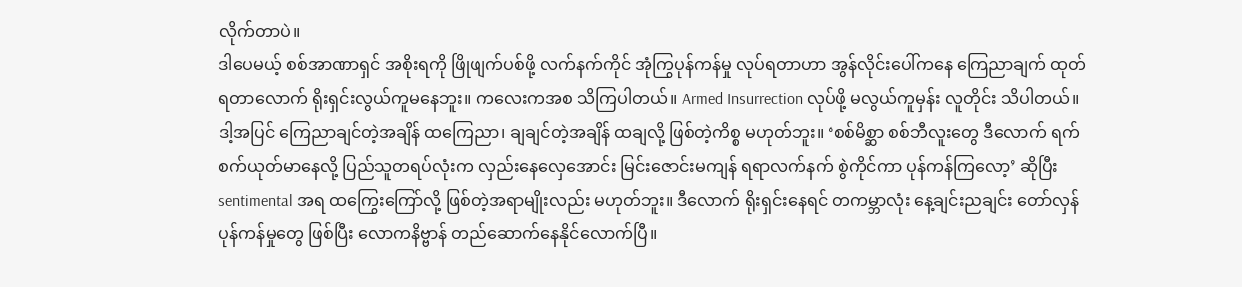လိုက်တာပဲ။
ဒါပေမယ့် စစ်အာဏာရှင် အစိုးရကို ဖြိုဖျက်ပစ်ဖို့ လက်နက်ကိုင် အုံကြွပုန်ကန်မှု လုပ်ရတာဟာ အွန်လိုင်းပေါ်ကနေ ကြေညာချက် ထုတ်ရတာလောက် ရိုးရှင်းလွယ်ကူမနေဘူး။ ကလေးကအစ သိကြပါတယ်။ Armed Insurrection လုပ်ဖို့ မလွယ်ကူမှန်း လူတိုင်း သိပါတယ်။ ဒါ့အပြင် ကြေညာချင်တဲ့အချိန် ထကြေညာ၊ ချချင်တဲ့အချိန် ထချလို့ ဖြစ်တဲ့ကိစ္စ မဟုတ်ဘူး။ ‘စစ်မိစ္ဆာ စစ်ဘီလူးတွေ ဒီလောက် ရက်စက်ယုတ်မာနေလို့ ပြည်သူတရပ်လုံးက လှည်းနေလှေအောင်း မြင်းဇောင်းမကျန် ရရာလက်နက် စွဲကိုင်ကာ ပုန်ကန်ကြလော့’ ဆိုပြီး sentimental အရ ထကြွေးကြော်လို့ ဖြစ်တဲ့အရာမျိုးလည်း မဟုတ်ဘူး။ ဒီလောက် ရိုးရှင်းနေရင် တကမ္ဘာလုံး နေ့ချင်းညချင်း တော်လှန်ပုန်ကန်မှုတွေ ဖြစ်ပြီး လောကနိဗ္ဗာန် တည်ဆောက်နေနိုင်လောက်ပြီ။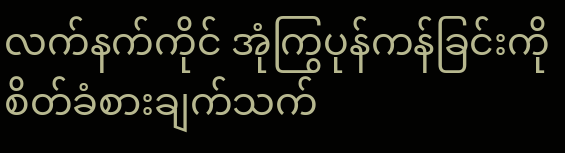လက်နက်ကိုင် အုံကြွပုန်ကန်ခြင်းကို စိတ်ခံစားချက်သက်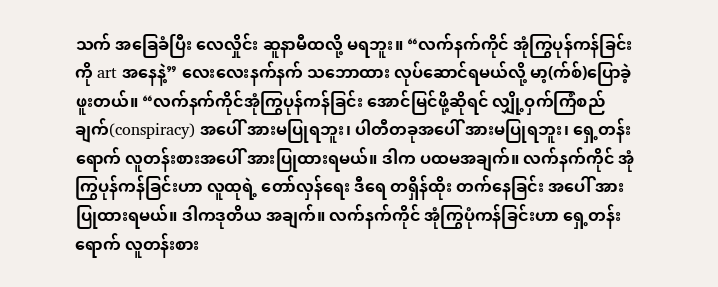သက် အခြေခံပြီး လေလှိုင်း ဆူနာမီထလို့ မရဘူး။ “လက်နက်ကိုင် အုံကြွပုန်ကန်ခြင်းကို art အနေနဲ့” လေးလေးနက်နက် သဘောထား လုပ်ဆောင်ရမယ်လို့ မာ့(က်စ်)ပြောခဲ့ဖူးတယ်။ “လက်နက်ကိုင်အုံကြွပုန်ကန်ခြင်း အောင်မြင်ဖို့ဆိုရင် လျှို့ဝှက်ကြံစည်ချက်(conspiracy) အပေါ် အားမပြုရဘူး၊ ပါတီတခုအပေါ် အားမပြုရဘူး၊ ရှေ့တန်းရောက် လူတန်းစားအပေါ် အားပြုထားရမယ်။ ဒါက ပထမအချက်။ လက်နက်ကိုင် အုံကြွပုန်ကန်ခြင်းဟာ လူထုရဲ့ တော်လှန်ရေး ဒီရေ တရှိန်ထိုး တက်နေခြင်း အပေါ် အားပြုထားရမယ်။ ဒါကဒုတိယ အချက်။ လက်နက်ကိုင် အုံကြွပုံကန်ခြင်းဟာ ရှေ့တန်းရောက် လူတန်းစား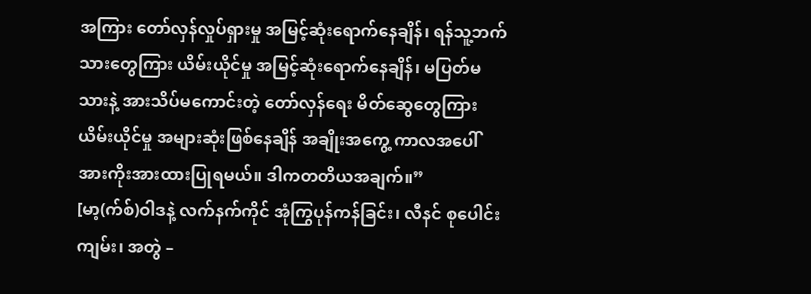အကြား တော်လှန်လှုပ်ရှားမှု အမြင့်ဆုံးရောက်နေချိန်၊ ရန်သူ့ဘက်သားတွေကြား ယိမ်းယိုင်မှု အမြင့်ဆုံးရောက်နေချိန်၊ မပြတ်မသားနဲ့ အားသိပ်မကောင်းတဲ့ တော်လှန်ရေး မိတ်ဆွေတွေကြား ယိမ်းယိုင်မှု အများဆုံးဖြစ်နေချိန် အချိုးအကွေ့ ကာလအပေါ် အားကိုးအားထားပြုရမယ်။ ဒါကတတိယအချက်။”
[မာ့(က်စ်)ဝါဒနဲ့ လက်နက်ကိုင် အုံကြွပုန်ကန်ခြင်း၊ လီနင် စုပေါင်းကျမ်း၊ အတွဲ –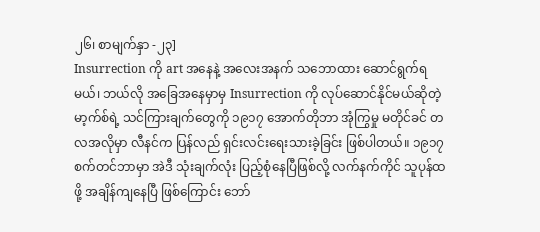၂၆၊ စာမျက်နှာ -၂၃]
Insurrection ကို art အနေနဲ့ အလေးအနက် သဘောထား ဆောင်ရွက်ရမယ်၊ ဘယ်လို အခြေအနေမှာမှ Insurrection ကို လုပ်ဆောင်နိုင်မယ်ဆိုတဲ့ မာ့က်စ်ရဲ့ သင်ကြားချက်တွေကို ၁၉၁၇ အောက်တိုဘာ အုံကြွမှု မတိုင်ခင် တလအလိုမှာ လီနင်က ပြန်လည် ရှင်းလင်းရေးသားခဲ့ခြင်း ဖြစ်ပါတယ်။ ၁၉၁၇ စက်တင်ဘာမှာ အဲဒီ သုံးချက်လုံး ပြည့်စုံနေပြီဖြစ်လို့ လက်နက်ကိုင် သူပုန်ထဖို့ အချိန်ကျနေပြီ ဖြစ်ကြောင်း ဘော်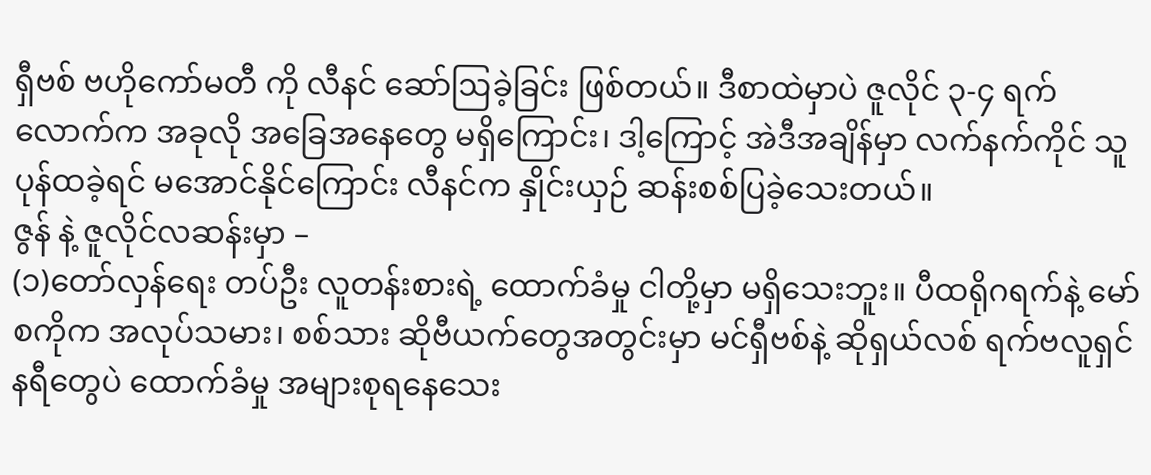ရှီဗစ် ဗဟိုကော်မတီ ကို လီနင် ဆော်ဩခဲ့ခြင်း ဖြစ်တယ်။ ဒီစာထဲမှာပဲ ဇူလိုင် ၃-၄ ရက်လောက်က အခုလို အခြေအနေတွေ မရှိကြောင်း၊ ဒါ့ကြောင့် အဲဒီအချိန်မှာ လက်နက်ကိုင် သူပုန်ထခဲ့ရင် မအောင်နိုင်ကြောင်း လီနင်က နှိုင်းယှဉ် ဆန်းစစ်ပြခဲ့သေးတယ်။
ဇွန် နဲ့ ဇူလိုင်လဆန်းမှာ –
(၁)တော်လှန်ရေး တပ်ဦး လူတန်းစားရဲ့ ထောက်ခံမှု ငါတို့မှာ မရှိသေးဘူး။ ပီထရိုဂရက်နဲ့ မော်စကိုက အလုပ်သမား၊ စစ်သား ဆိုဗီယက်တွေအတွင်းမှာ မင်ရှီဗစ်နဲ့ ဆိုရှယ်လစ် ရက်ဗလူရှင်နရီတွေပဲ ထောက်ခံမှု အများစုရနေသေး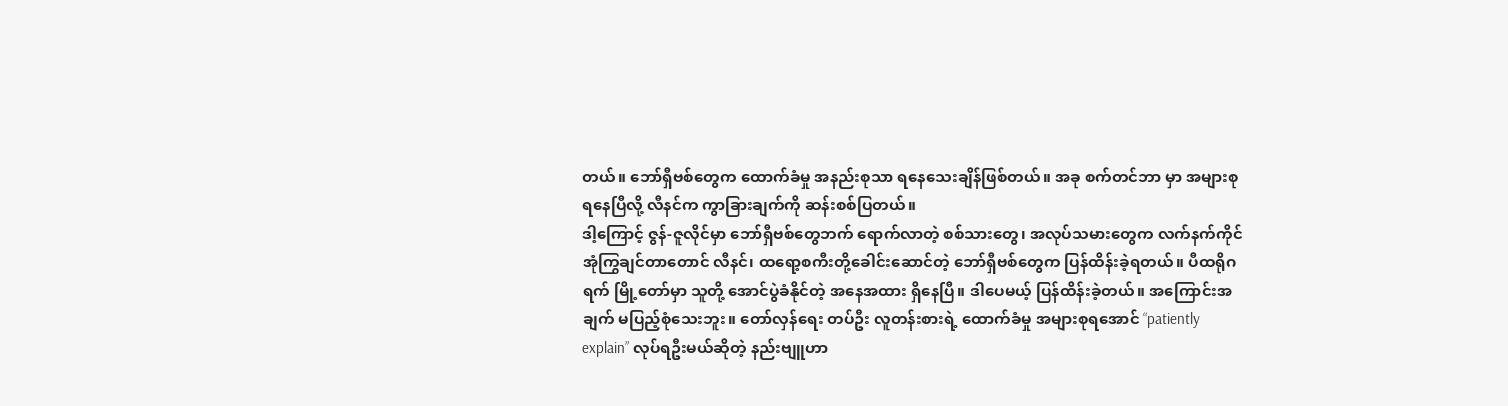တယ်။ ဘော်ရှီဗစ်တွေက ထောက်ခံမှု အနည်းစုသာ ရနေသေးချိန်ဖြစ်တယ်။ အခု စက်တင်ဘာ မှာ အများစုရနေပြီလို့ လီနင်က ကွာခြားချက်ကို ဆန်းစစ်ပြတယ်။
ဒါ့ကြောင့် ဇွန်-ဇူလိုင်မှာ ဘော်ရှီဗစ်တွေဘက် ရောက်လာတဲ့ စစ်သားတွေ၊ အလုပ်သမားတွေက လက်နက်ကိုင် အုံကြွချင်တာတောင် လီနင်၊ ထရော့စကီးတို့ခေါင်းဆောင်တဲ့ ဘော်ရှီဗစ်တွေက ပြန်ထိန်းခဲ့ရတယ်။ ပီထရိုဂရက် မြို့တော်မှာ သူတို့ အောင်ပွဲခံနိုင်တဲ့ အနေအထား ရှိနေပြီ။ ဒါပေမယ့် ပြန်ထိန်းခဲ့တယ်။ အကြောင်းအချက် မပြည့်စုံသေးဘူး။ တော်လှန်ရေး တပ်ဦး လူတန်းစားရဲ့ ထောက်ခံမှု အများစုရအောင် “patiently explain” လုပ်ရဦးမယ်ဆိုတဲ့ နည်းဗျူဟာ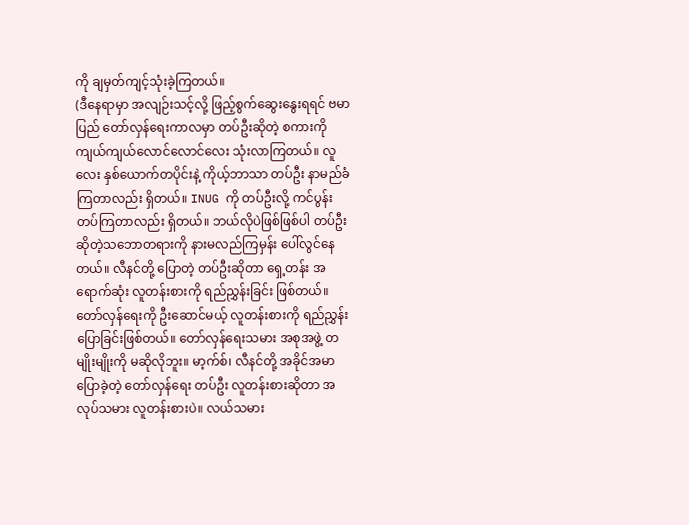ကို ချမှတ်ကျင့်သုံးခဲ့ကြတယ်။
(ဒီနေရာမှာ အလျဉ်းသင့်လို့ ဖြည့်စွက်ဆွေးနွေးရရင် ဗမာပြည် တော်လှန်ရေးကာလမှာ တပ်ဦးဆိုတဲ့ စကားကို ကျယ်ကျယ်လောင်လောင်လေး သုံးလာကြတယ်။ လူလေး နှစ်ယောက်တပိုင်းနဲ့ ကိုယ့်ဘာသာ တပ်ဦး နာမည်ခံကြတာလည်း ရှိတယ်။ INUG ကို တပ်ဦးလို့ ကင်ပွန်းတပ်ကြတာလည်း ရှိတယ်။ ဘယ်လိုပဲဖြစ်ဖြစ်ပါ တပ်ဦး ဆိုတဲ့သဘောတရားကို နားမလည်ကြမှန်း ပေါ်လွင်နေတယ်။ လီနင်တို့ ပြောတဲ့ တပ်ဦးဆိုတာ ရှေ့တန်း အရောက်ဆုံး လူတန်းစားကို ရည်ညွှန်းခြင်း ဖြစ်တယ်။ တော်လှန်ရေးကို ဦးဆောင်မယ့် လူတန်းစားကို ရည်ညွှန်း ပြောခြင်းဖြစ်တယ်။ တော်လှန်ရေးသမား အစုအဖွဲ့ တမျိုးမျိုးကို မဆိုလိုဘူး။ မာ့က်စ်၊ လီနင်တို့ အခိုင်အမာ ပြောခဲ့တဲ့ တော်လှန်ရေး တပ်ဦး လူတန်းစားဆိုတာ အလုပ်သမား လူတန်းစားပဲ။ လယ်သမား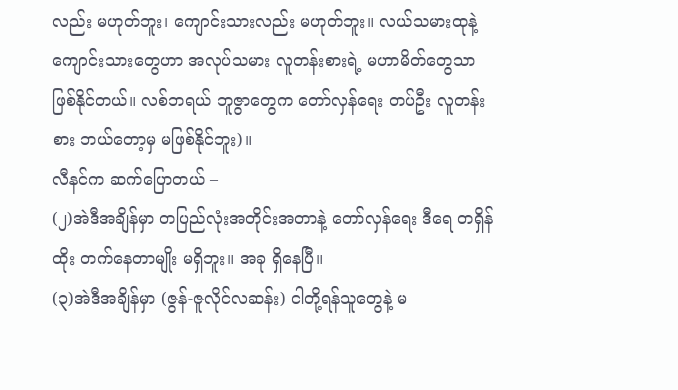လည်း မဟုတ်ဘူး၊ ကျောင်းသားလည်း မဟုတ်ဘူး။ လယ်သမားထုနဲ့ ကျောင်းသားတွေဟာ အလုပ်သမား လူတန်းစားရဲ့ မဟာမိတ်တွေသာ ဖြစ်နိုင်တယ်။ လစ်ဘရယ် ဘူဇွာတွေက တော်လှန်ရေး တပ်ဦး လူတန်းစား ဘယ်တော့မှ မဖြစ်နိုင်ဘူး)။
လီနင်က ဆက်ပြောတယ် –
(၂)အဲဒီအချိန်မှာ တပြည်လုံးအတိုင်းအတာနဲ့ တော်လှန်ရေး ဒီရေ တရှိန်ထိုး တက်နေတာမျိုး မရှိဘူး။ အခု ရှိနေပြီ။
(၃)အဲဒီအချိန်မှာ (ဇွန်-ဇူလိုင်လဆန်း) ငါတို့ရန်သူတွေနဲ့ မ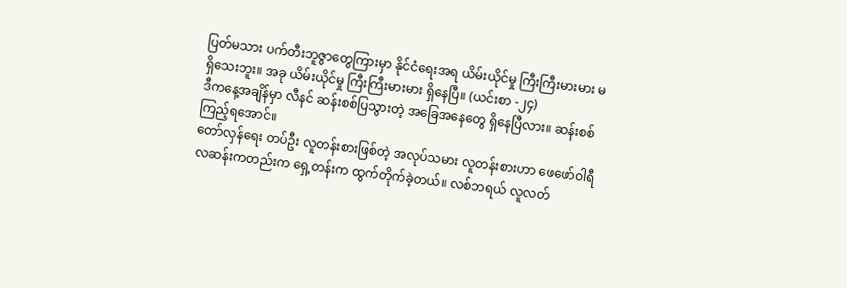ပြတ်မသား ပက်တီးဘူဇွာတွေကြားမှာ နိုင်ငံရေးအရ ယိမ်းယိုင်မှု ကြီးကြီးမားမား မရှိသေးဘူး။ အခု ယိမ်းယိုင်မှု ကြီးကြီးမားမား ရှိနေပြီ။ (ယင်းစာ -၂၄)
ဒီကနေ့အချိန်မှာ လီနင် ဆန်းစစ်ပြသွားတဲ့ အခြေအနေတွေ ရှိနေပြီလား။ ဆန်းစစ်ကြည့်ရအောင်။
တော်လှန်ရေး တပ်ဦး လူတန်းစားဖြစ်တဲ့ အလုပ်သမား လူတန်းစားဟာ ဖေဖော်ဝါရီ လဆန်းကတည်းက ရှေ့တန်းက ထွက်တိုက်ခဲ့တယ်။ လစ်ဘရယ် လူလတ်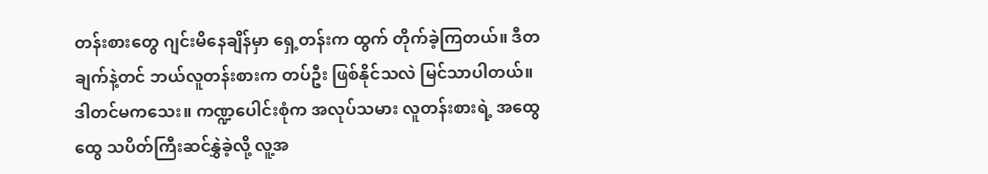တန်းစားတွေ ဂျင်းမိနေချိန်မှာ ရှေ့တန်းက ထွက် တိုက်ခဲ့ကြတယ်။ ဒီတချက်နဲ့တင် ဘယ်လူတန်းစားက တပ်ဦး ဖြစ်နိုင်သလဲ မြင်သာပါတယ်။ ဒါတင်မကသေး။ ကဏ္ဍပေါင်းစုံက အလုပ်သမား လူတန်းစားရဲ့ အထွေထွေ သပိတ်ကြီးဆင်နွှဲခဲ့လို့ လူ့အ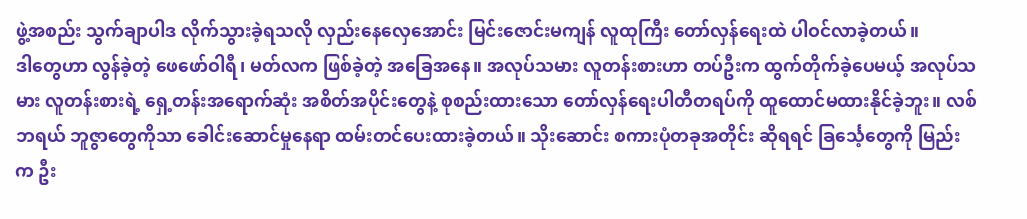ဖွဲ့အစည်း သွက်ချာပါဒ လိုက်သွားခဲ့ရသလို လှည်းနေလှေအောင်း မြင်းဇောင်းမကျန် လူထုကြီး တော်လှန်ရေးထဲ ပါဝင်လာခဲ့တယ်။
ဒါတွေဟာ လွန်ခဲ့တဲ့ ဖေဖော်ဝါရီ၊ မတ်လက ဖြစ်ခဲ့တဲ့ အခြေအနေ။ အလုပ်သမား လူတန်းစားဟာ တပ်ဦးက ထွက်တိုက်ခဲ့ပေမယ့် အလုပ်သမား လူတန်းစားရဲ့ ရှေ့တန်းအရောက်ဆုံး အစိတ်အပိုင်းတွေနဲ့ စုစည်းထားသော တော်လှန်ရေးပါတီတရပ်ကို ထူထောင်မထားနိုင်ခဲ့ဘူး။ လစ်ဘရယ် ဘူဇွာတွေကိုသာ ခေါင်းဆောင်မှုနေရာ ထမ်းတင်ပေးထားခဲ့တယ်။ သိုးဆောင်း စကားပုံတခုအတိုင်း ဆိုရရင် ခြင်္သေ့တွေကို မြည်းက ဦး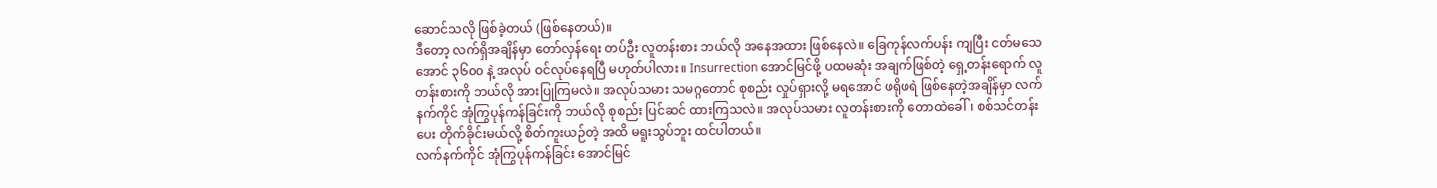ဆောင်သလို ဖြစ်ခဲ့တယ် (ဖြစ်နေတယ်)။
ဒီတော့ လက်ရှိအချိန်မှာ တော်လှန်ရေး တပ်ဦး လူတန်းစား ဘယ်လို အနေအထား ဖြစ်နေလဲ။ ခြေကုန်လက်ပန်း ကျပြီး ငတ်မသေအောင် ၃၆၀၀ နဲ့ အလုပ် ဝင်လုပ်နေရပြီ မဟုတ်ပါလား။ Insurrection အောင်မြင်ဖို့ ပထမဆုံး အချက်ဖြစ်တဲ့ ရှေ့တန်းရောက် လူတန်းစားကို ဘယ်လို အားပြုကြမလဲ။ အလုပ်သမား သမဂ္ဂတောင် စုစည်း လှုပ်ရှားလို့ မရအောင် ဖရိုဖရဲ ဖြစ်နေတဲ့အချိန်မှာ လက်နက်ကိုင် အုံကြွပုန်ကန်ခြင်းကို ဘယ်လို စုစည်း ပြင်ဆင် ထားကြသလဲ။ အလုပ်သမား လူတန်းစားကို တောထဲခေါ်၊ စစ်သင်တန်းပေး တိုက်ခိုင်းမယ်လို့ စိတ်ကူးယဉ်တဲ့ အထိ မရူးသွပ်ဘူး ထင်ပါတယ်။
လက်နက်ကိုင် အုံကြွပုန်ကန်ခြင်း အောင်မြင်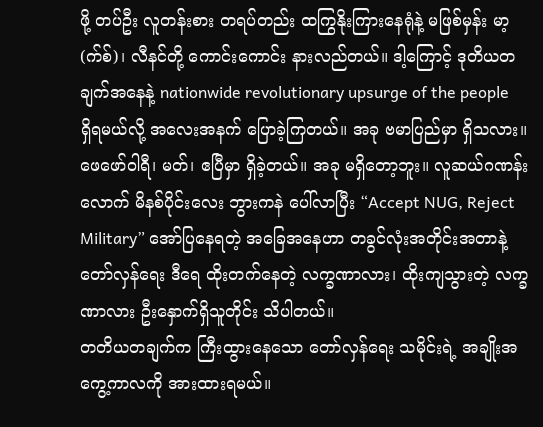ဖို့ တပ်ဦး လူတန်းစား တရပ်တည်း ထကြွနိုးကြားနေရုံနဲ့ မဖြစ်မှန်း မာ့(က်စ်)၊ လီနင်တို့ ကောင်းကောင်း နားလည်တယ်။ ဒါ့ကြောင့် ဒုတိယတချက်အနေနဲ့ nationwide revolutionary upsurge of the people ရှိရမယ်လို့ အလေးအနက် ပြောခဲ့ကြတယ်။ အခု ဗမာပြည်မှာ ရှိသလား။ ဖေဖော်ဝါရီ၊ မတ်၊ ဧပြီမှာ ရှိခဲ့တယ်။ အခု မရှိတော့ဘူး။ လူဆယ်ဂဏန်းလောက် မိနစ်ပိုင်းလေး ဘွားကနဲ ပေါ်လာပြီး “Accept NUG, Reject Military” အော်ပြနေရတဲ့ အခြေအနေဟာ တခွင်လုံးအတိုင်းအတာနဲ့ တော်လှန်ရေး ဒီရေ ထိုးတက်နေတဲ့ လက္ခဏာလား၊ ထိုးကျသွားတဲ့ လက္ခဏာလား ဦးနှောက်ရှိသူတိုင်း သိပါတယ်။
တတိယတချက်က ကြီးထွားနေသော တော်လှန်ရေး သမိုင်းရဲ့ အချိုးအကွေ့ကာလကို အားထားရမယ်။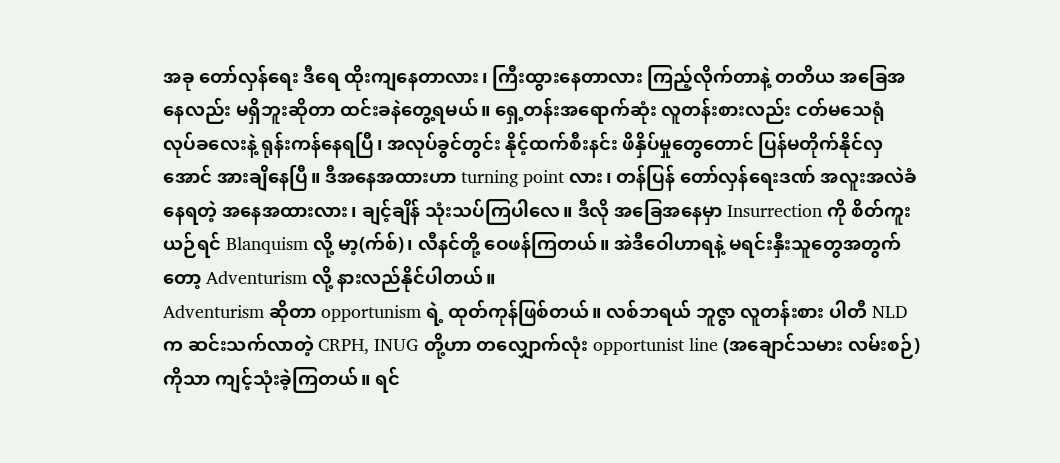အခု တော်လှန်ရေး ဒီရေ ထိုးကျနေတာလား၊ ကြီးထွားနေတာလား ကြည့်လိုက်တာနဲ့ တတိယ အခြေအနေလည်း မရှိဘူးဆိုတာ ထင်းခနဲတွေ့ရမယ်။ ရှေ့တန်းအရောက်ဆုံး လူတန်းစားလည်း ငတ်မသေရုံ လုပ်ခလေးနဲ့ ရုန်းကန်နေရပြီ၊ အလုပ်ခွင်တွင်း နိုင့်ထက်စီးနင်း ဖိနှိပ်မှုတွေတောင် ပြန်မတိုက်နိုင်လှအောင် အားချိနေပြီ။ ဒီအနေအထားဟာ turning point လား၊ တန်ပြန် တော်လှန်ရေးဒဏ် အလူးအလဲခံနေရတဲ့ အနေအထားလား၊ ချင့်ချိန် သုံးသပ်ကြပါလေ။ ဒီလို အခြေအနေမှာ Insurrection ကို စိတ်ကူးယဉ်ရင် Blanquism လို့ မာ့(က်စ်)၊ လီနင်တို့ ဝေဖန်ကြတယ်။ အဲဒီဝေါဟာရနဲ့ မရင်းနှီးသူတွေအတွက်တော့ Adventurism လို့ နားလည်နိုင်ပါတယ်။
Adventurism ဆိုတာ opportunism ရဲ့ ထုတ်ကုန်ဖြစ်တယ်။ လစ်ဘရယ် ဘူဇွာ လူတန်းစား ပါတီ NLD က ဆင်းသက်လာတဲ့ CRPH, INUG တို့ဟာ တလျှောက်လုံး opportunist line (အချောင်သမား လမ်းစဉ်)ကိုသာ ကျင့်သုံးခဲ့ကြတယ်။ ရင်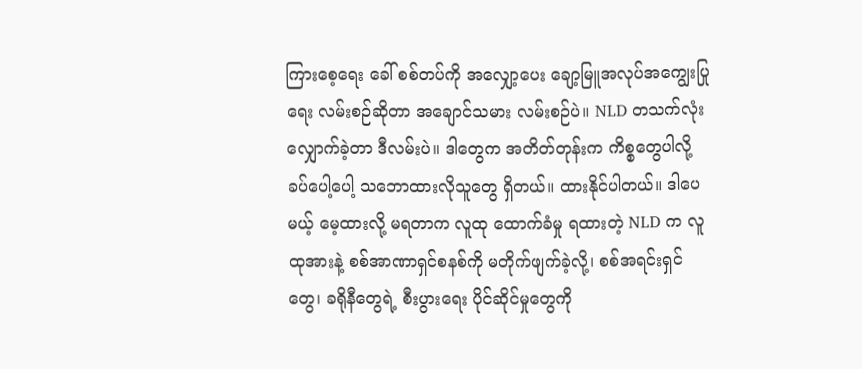ကြားစေ့ရေး ခေါ် စစ်တပ်ကို အလျှော့ပေး ချော့မြူအလုပ်အကျွေးပြုရေး လမ်းစဉ်ဆိုတာ အချောင်သမား လမ်းစဉ်ပဲ။ NLD တသက်လုံး လျှောက်ခဲ့တာ ဒီလမ်းပဲ။ ဒါတွေက အတိတ်တုန်းက ကိစ္စတွေပါလို့ ခပ်ပေါ့ပေါ့ သဘောထားလိုသူတွေ ရှိတယ်။ ထားနိုင်ပါတယ်။ ဒါပေမယ့် မေ့ထားလို့ မရတာက လူထု ထောက်ခံမှု ရထားတဲ့ NLD က လူထုအားနဲ့ စစ်အာဏာရှင်စနစ်ကို မတိုက်ဖျက်ခဲ့လို့၊ စစ်အရင်းရှင်တွေ၊ ခရိုနီတွေရဲ့ စီးပွားရေး ပိုင်ဆိုင်မှုတွေကို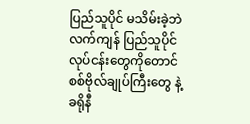ပြည်သူပိုင် မသိမ်းခဲ့ဘဲ လက်ကျန် ပြည်သူပိုင် လုပ်ငန်းတွေကိုတောင် စစ်ဗိုလ်ချုပ်ကြီးတွေ နဲ့ ခရိုနီ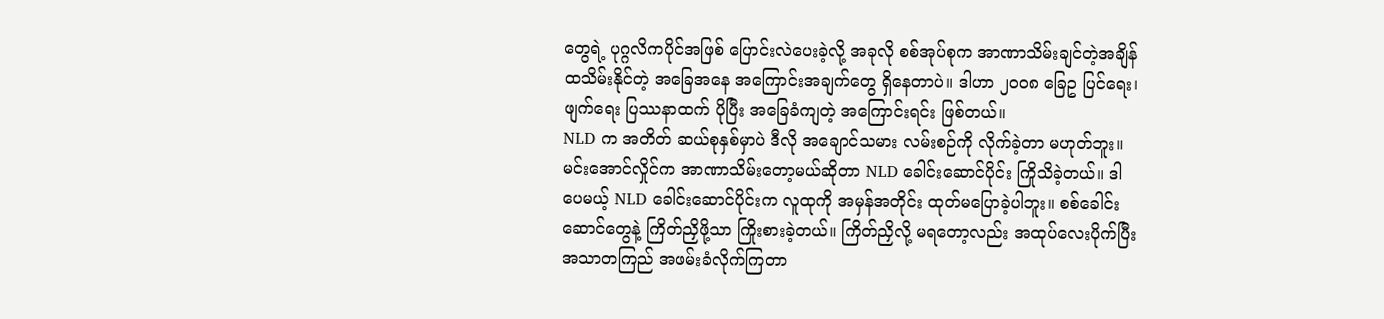တွေရဲ့ ပုဂ္ဂလိကပိုင်အဖြစ် ပြောင်းလဲပေးခဲ့လို့ အခုလို စစ်အုပ်စုက အာဏာသိမ်းချင်တဲ့အချိန် ထသိမ်းနိုင်တဲ့ အခြေအနေ အကြောင်းအချက်တွေ ရှိနေတာပဲ။ ဒါဟာ ၂၀၀၈ ခြေဥ ပြင်ရေး၊ ဖျက်ရေး ပြဿနာထက် ပိုပြီး အခြေခံကျတဲ့ အကြောင်းရင်း ဖြစ်တယ်။
NLD က အတိတ် ဆယ်စုနှစ်မှာပဲ ဒီလို အချောင်သမား လမ်းစဉ်ကို လိုက်ခဲ့တာ မဟုတ်ဘူး။ မင်းအောင်လှိုင်က အာဏာသိမ်းတော့မယ်ဆိုတာ NLD ခေါင်းဆောင်ပိုင်း ကြိုသိခဲ့တယ်။ ဒါပေမယ့် NLD ခေါင်းဆောင်ပိုင်းက လူထုကို အမှန်အတိုင်း ထုတ်မပြောခဲ့ပါဘူး။ စစ်ခေါင်းဆောင်တွေနဲ့ ကြိတ်ညှိဖို့သာ ကြိုးစားခဲ့တယ်။ ကြိတ်ညှိလို့ မရတော့လည်း အထုပ်လေးပိုက်ပြီး အသာတကြည် အဖမ်းခံလိုက်ကြတာ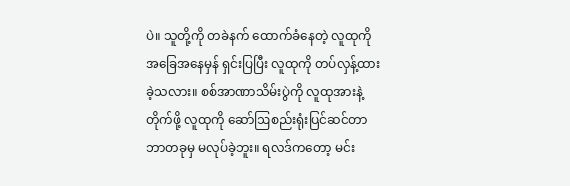ပဲ။ သူတို့ကို တခဲနက် ထောက်ခံနေတဲ့ လူထုကို အခြေအနေမှန် ရှင်းပြပြီး လူထုကို တပ်လှန့်ထားခဲ့သလား။ စစ်အာဏာသိမ်းပွဲကို လူထုအားနဲ့ တိုက်ဖို့ လူထုကို ဆော်ဩစည်းရုံးပြင်ဆင်တာ ဘာတခုမှ မလုပ်ခဲ့ဘူး။ ရလဒ်ကတော့ မင်း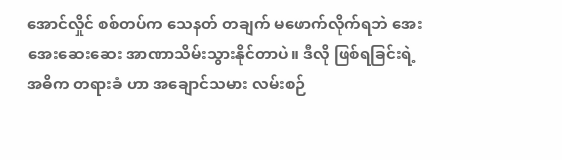အောင်လှိုင် စစ်တပ်က သေနတ် တချက် မဖောက်လိုက်ရဘဲ အေးအေးဆေးဆေး အာဏာသိမ်းသွားနိုင်တာပဲ။ ဒီလို ဖြစ်ရခြင်းရဲ့ အဓိက တရားခံ ဟာ အချောင်သမား လမ်းစဉ်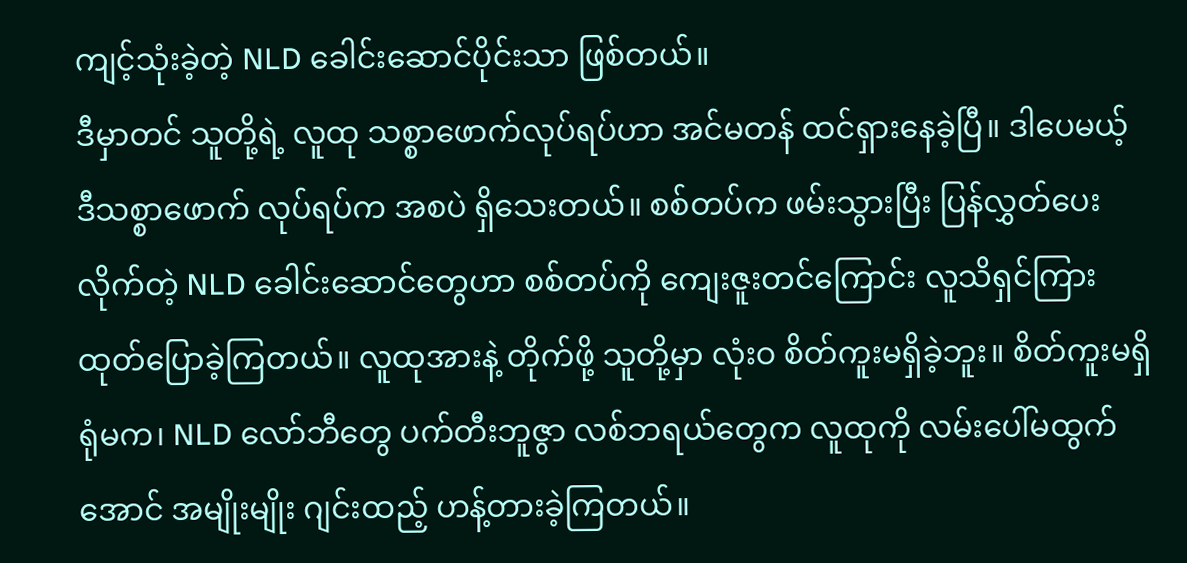ကျင့်သုံးခဲ့တဲ့ NLD ခေါင်းဆောင်ပိုင်းသာ ဖြစ်တယ်။
ဒီမှာတင် သူတို့ရဲ့ လူထု သစ္စာဖောက်လုပ်ရပ်ဟာ အင်မတန် ထင်ရှားနေခဲ့ပြီ။ ဒါပေမယ့် ဒီသစ္စာဖောက် လုပ်ရပ်က အစပဲ ရှိသေးတယ်။ စစ်တပ်က ဖမ်းသွားပြီး ပြန်လွှတ်ပေးလိုက်တဲ့ NLD ခေါင်းဆောင်တွေဟာ စစ်တပ်ကို ကျေးဇူးတင်ကြောင်း လူသိရှင်ကြား ထုတ်ပြောခဲ့ကြတယ်။ လူထုအားနဲ့ တိုက်ဖို့ သူတို့မှာ လုံးဝ စိတ်ကူးမရှိခဲ့ဘူး။ စိတ်ကူးမရှိရုံမက၊ NLD လော်ဘီတွေ ပက်တီးဘူဇွာ လစ်ဘရယ်တွေက လူထုကို လမ်းပေါ်မထွက်အောင် အမျိုးမျိုး ဂျင်းထည့် ဟန့်တားခဲ့ကြတယ်။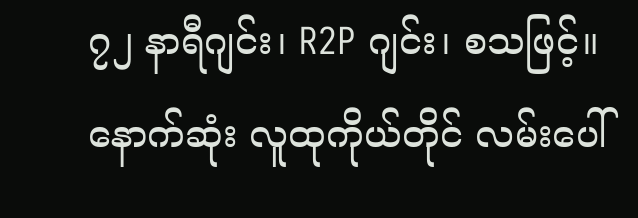၇၂ နာရီဂျင်း၊ R2P ဂျင်း၊ စသဖြင့်။
နောက်ဆုံး လူထုကိုယ်တိုင် လမ်းပေါ်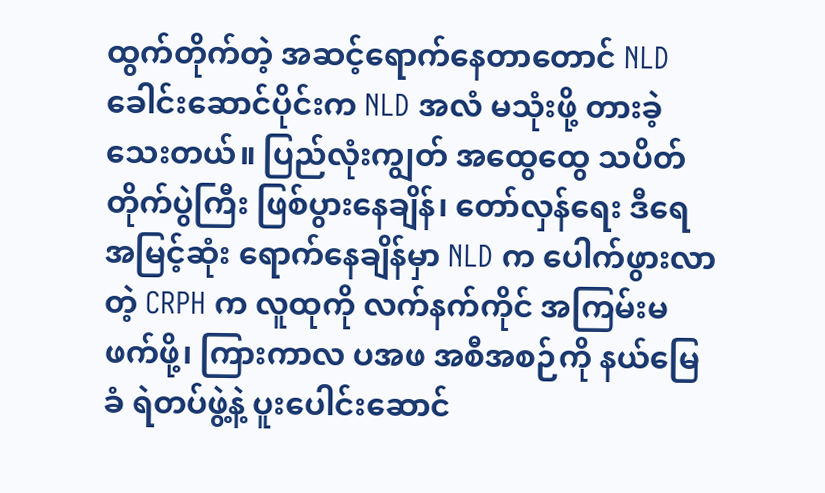ထွက်တိုက်တဲ့ အဆင့်ရောက်နေတာတောင် NLD ခေါင်းဆောင်ပိုင်းက NLD အလံ မသုံးဖို့ တားခဲ့သေးတယ်။ ပြည်လုံးကျွတ် အထွေထွေ သပိတ်တိုက်ပွဲကြီး ဖြစ်ပွားနေချိန်၊ တော်လှန်ရေး ဒီရေ အမြင့်ဆုံး ရောက်နေချိန်မှာ NLD က ပေါက်ဖွားလာတဲ့ CRPH က လူထုကို လက်နက်ကိုင် အကြမ်းမဖက်ဖို့၊ ကြားကာလ ပအဖ အစီအစဉ်ကို နယ်မြေခံ ရဲတပ်ဖွဲ့နဲ့ ပူးပေါင်းဆောင်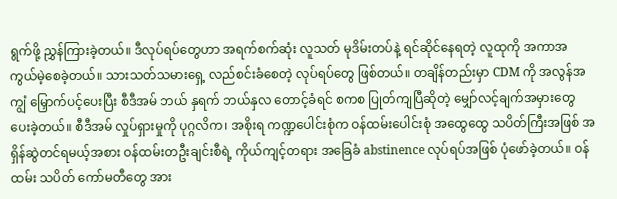ရွက်ဖို့ ညွှန်ကြားခဲ့တယ်။ ဒီလုပ်ရပ်တွေဟာ အရက်စက်ဆုံး လူသတ် မုဒိမ်းတပ်နဲ့ ရင်ဆိုင်နေရတဲ့ လူထုကို အကာအကွယ်မဲ့စေခဲ့တယ်။ သားသတ်သမားရှေ့ လည်စင်းခံစေတဲ့ လုပ်ရပ်တွေ ဖြစ်တယ်။ တချိန်တည်းမှာ CDM ကို အလွန်အကျွံ မြှောက်ပင့်ပေးပြီး စီဒီအမ် ဘယ် နှရက် ဘယ်နှလ တောင့်ခံရင် စကစ ပြုတ်ကျပြီဆိုတဲ့ မျှော်လင့်ချက်အမှားတွေ ပေးခဲ့တယ်။ စီဒီအမ် လှုပ်ရှားမှုကို ပုဂ္ဂလိက၊ အစိုးရ ကဏ္ဍပေါင်းစုံက ဝန်ထမ်းပေါင်းစုံ အထွေထွေ သပိတ်ကြီးအဖြစ် အရှိန်ဆွဲတင်ရမယ့်အစား ဝန်ထမ်းတဦးချင်းစီရဲ့ ကိုယ်ကျင့်တရား အခြေခံ abstinence လုပ်ရပ်အဖြစ် ပုံဖော်ခဲ့တယ်။ ဝန်ထမ်း သပိတ် ကော်မတီတွေ အား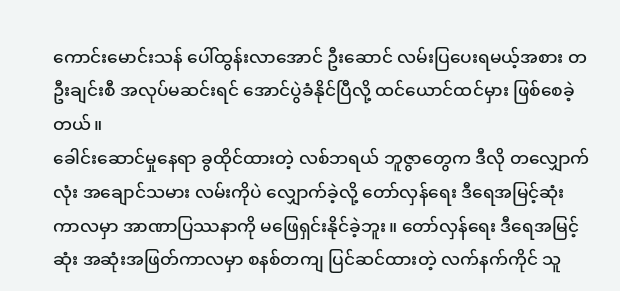ကောင်းမောင်းသန် ပေါ်ထွန်းလာအောင် ဦးဆောင် လမ်းပြပေးရမယ့်အစား တဦးချင်းစီ အလုပ်မဆင်းရင် အောင်ပွဲခံနိုင်ပြီလို့ ထင်ယောင်ထင်မှား ဖြစ်စေခဲ့တယ်။
ခေါင်းဆောင်မှုနေရာ ခွထိုင်ထားတဲ့ လစ်ဘရယ် ဘူဇွာတွေက ဒီလို တလျှောက်လုံး အချောင်သမား လမ်းကိုပဲ လျှောက်ခဲ့လို့ တော်လှန်ရေး ဒီရေအမြင့်ဆုံး ကာလမှာ အာဏာပြဿနာကို မဖြေရှင်းနိုင်ခဲ့ဘူး။ တော်လှန်ရေး ဒီရေအမြင့်ဆုံး အဆုံးအဖြတ်ကာလမှာ စနစ်တကျ ပြင်ဆင်ထားတဲ့ လက်နက်ကိုင် သူ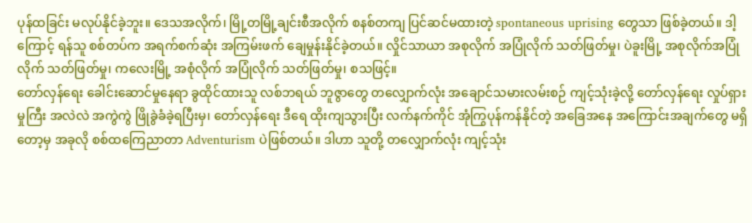ပုန်ထခြင်း မလုပ်နိုင်ခဲ့ဘူး။ ဒေသအလိုက်၊ မြို့တမြို့ချင်းစီအလိုက် စနစ်တကျ ပြင်ဆင်မထားတဲ့ spontaneous uprising တွေသာ ဖြစ်ခဲ့တယ်။ ဒါ့ကြောင့် ရန်သူ စစ်တပ်က အရက်စက်ဆုံး အကြမ်းဖက် ချေမှုန်းနိုင်ခဲ့တယ်။ လှိုင်သာယာ အစုလိုက် အပြုံလိုက် သတ်ဖြတ်မှု၊ ပဲခူးမြို့ အစုလိုက်အပြုံလိုက် သတ်ဖြတ်မှု၊ ကလေးမြို့ အစုံလိုက် အပြုံလိုက် သတ်ဖြတ်မှု၊ စသဖြင့်။
တော်လှန်ရေး ခေါင်းဆောင်မှုနေရာ ခွထိုင်ထားသူ လစ်ဘရယ် ဘူဇွာတွေ တလျှောက်လုံး အချောင်သမားလမ်းစဉ် ကျင့်သုံးခဲ့လို့ တော်လှန်ရေး လှုပ်ရှားမှုကြီး အလဲလဲ အကွဲကွဲ ဖြိုခွဲခံခဲ့ရပြီးမှ၊ တော်လှန်ရေး ဒီရေ ထိုးကျသွားပြီး လက်နက်ကိုင် အုံကြွပုန်ကန်နိုင်တဲ့ အခြေအနေ အကြောင်းအချက်တွေ မရှိတော့မှ အခုလို စစ်ထကြေညာတာ Adventurism ပဲဖြစ်တယ်။ ဒါဟာ သူတို့ တလျှောက်လုံး ကျင့်သုံး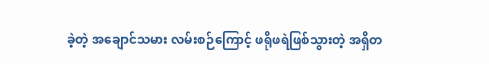ခဲ့တဲ့ အချောင်သမား လမ်းစဉ်ကြောင့် ဖရိုဖရဲဖြစ်သွားတဲ့ အရှိတ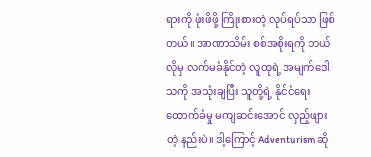ရားကို ဖုံးဖိဖို့ ကြိုးစားတဲ့ လုပ်ရပ်သာ ဖြစ်တယ်။ အာဏာသိမ်း စစ်အစိုးရကို ဘယ်လိုမှ လက်မခံနိုင်တဲ့ လူထုရဲ့ အမျက်ဒေါသကို အသုံးချပြီး သူတို့ရဲ့ နိုင်ငံရေး ထောက်ခံမှု မကျဆင်းအောင် လှည့်ဖျားတဲ့ နည်းပဲ။ ဒါ့ကြောင့် Adventurism ဆို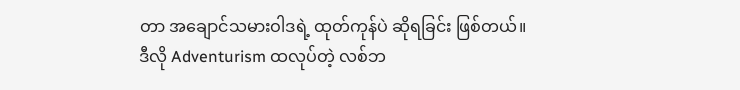တာ အချောင်သမားဝါဒရဲ့ ထုတ်ကုန်ပဲ ဆိုရခြင်း ဖြစ်တယ်။
ဒီလို Adventurism ထလုပ်တဲ့ လစ်ဘ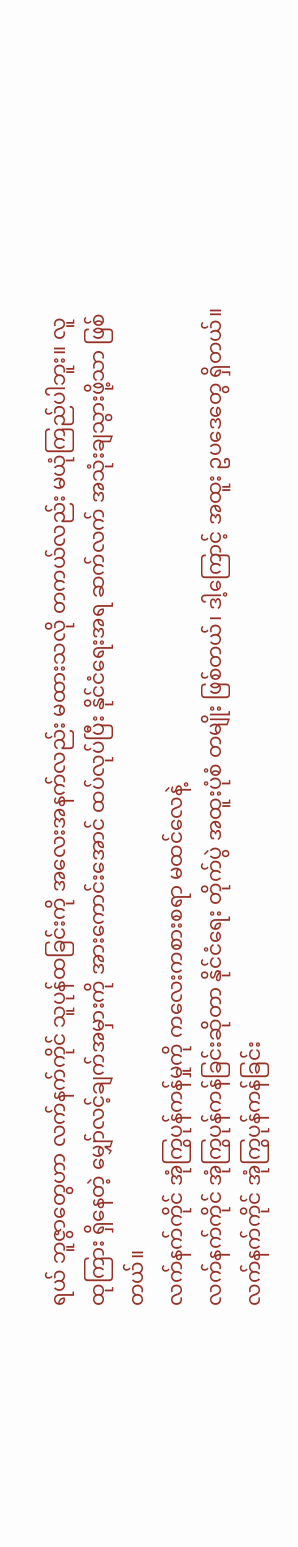ရယ် ဘူဇွာတွေဟာ လက်နက်ကိုင် သူပုန်ထခြင်းကို အလေးအနက်လည်း မထားသလို တကယ်လည်း မယုံကြည်ပါဘူး။ လူထုကြား ရှိနေတဲ့ မျှော်လင့်ချက်အမှားကို အားကောင်းအောင် ထပ်လုပ်ပြီး နိုင်ငံရေးအရ ဆက်လက် အသုံးချသွားဖို့သာ ဖြစ်တယ်။
လက်နက်ကိုင် အုံကြွပုန်ကန်မှုကို ကလေးကစားစရာ မထင်လေနဲ့
လက်နက်ကိုင် အုံကြွပုန်ကန်ခြင်းဆိုတာ နိုင်ငံရေး တိုက်ပွဲ အထူးပုံစံ တမျိုး ဖြစ်တယ်၊ ဒါ့ကြောင့် အထူး ဥပဒေတွေ ရှိတယ်။ လက်နက်ကိုင် အုံကြွပုန်ကန်ခြင်း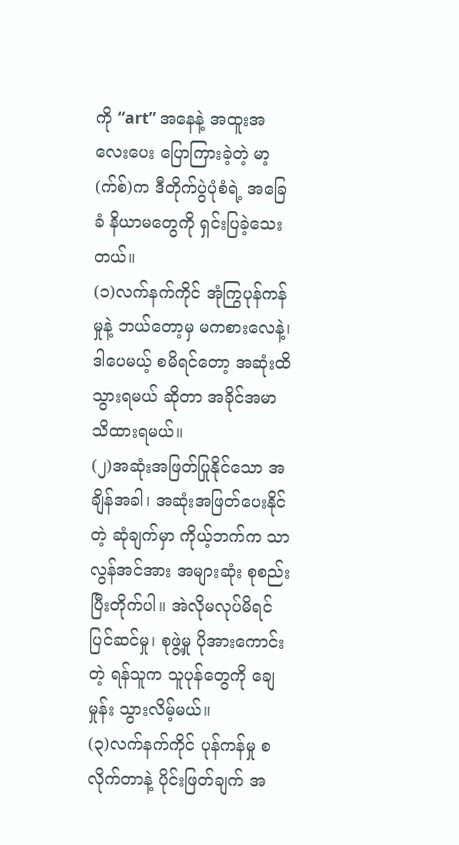ကို “art” အနေနဲ့ အထူးအလေးပေး ပြောကြားခဲ့တဲ့ မာ့(က်စ်)က ဒီတိုက်ပွဲပုံစံရဲ့ အခြေခံ နိယာမတွေကို ရှင်းပြခဲ့သေးတယ်။
(၁)လက်နက်ကိုင် အုံကြွပုန်ကန်မှုနဲ့ ဘယ်တော့မှ မကစားလေနဲ့၊ ဒါပေမယ့် စမိရင်တော့ အဆုံးထိ သွားရမယ် ဆိုတာ အခိုင်အမာ သိထားရမယ်။
(၂)အဆုံးအဖြတ်ပြုနိုင်သော အချိန်အခါ၊ အဆုံးအဖြတ်ပေးနိုင်တဲ့ ဆုံချက်မှာ ကိုယ့်ဘက်က သာလွန်အင်အား အများဆုံး စုစည်းပြီးတိုက်ပါ။ အဲလိုမလုပ်မိရင် ပြင်ဆင်မှု၊ စုဖွဲ့မှု ပိုအားကောင်းတဲ့ ရန်သူက သူပုန်တွေကို ချေမှုန်း သွားလိမ့်မယ်။
(၃)လက်နက်ကိုင် ပုန်ကန်မှု စလိုက်တာနဲ့ ပိုင်းဖြတ်ချက် အ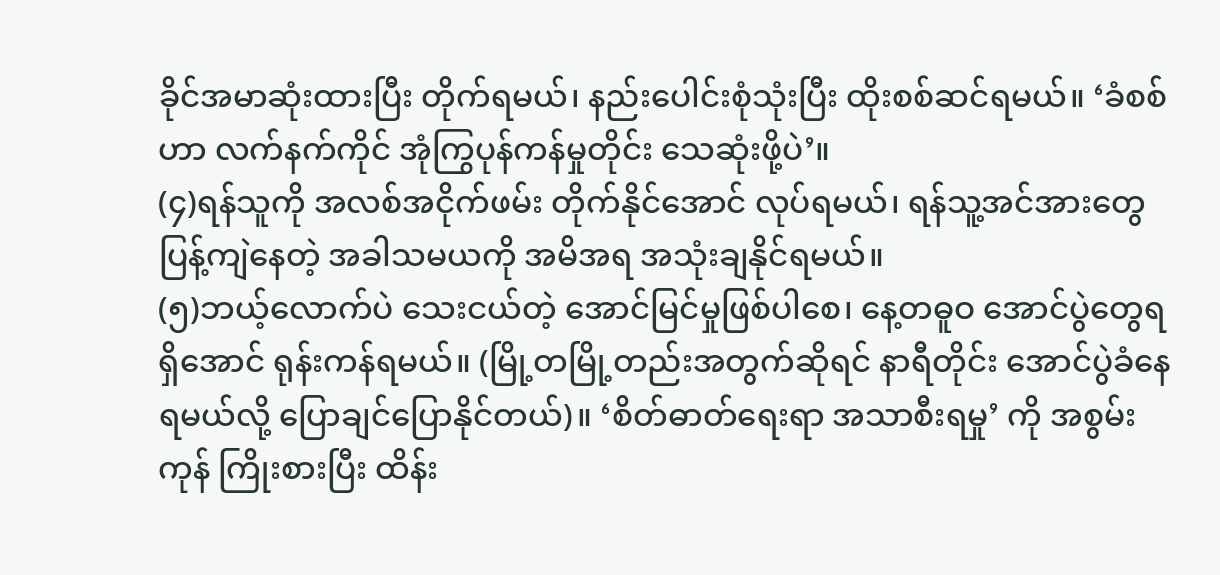ခိုင်အမာဆုံးထားပြီး တိုက်ရမယ်၊ နည်းပေါင်းစုံသုံးပြီး ထိုးစစ်ဆင်ရမယ်။ ‘ခံစစ်ဟာ လက်နက်ကိုင် အုံကြွပုန်ကန်မှုတိုင်း သေဆုံးဖို့ပဲ’။
(၄)ရန်သူကို အလစ်အငိုက်ဖမ်း တိုက်နိုင်အောင် လုပ်ရမယ်၊ ရန်သူ့အင်အားတွေ ပြန့်ကျဲနေတဲ့ အခါသမယကို အမိအရ အသုံးချနိုင်ရမယ်။
(၅)ဘယ့်လောက်ပဲ သေးငယ်တဲ့ အောင်မြင်မှုဖြစ်ပါစေ၊ နေ့တဓူဝ အောင်ပွဲတွေရရှိအောင် ရုန်းကန်ရမယ်။ (မြို့တမြို့တည်းအတွက်ဆိုရင် နာရီတိုင်း အောင်ပွဲခံနေရမယ်လို့ ပြောချင်ပြောနိုင်တယ်)။ ‘စိတ်ဓာတ်ရေးရာ အသာစီးရမှု’ ကို အစွမ်းကုန် ကြိုးစားပြီး ထိန်း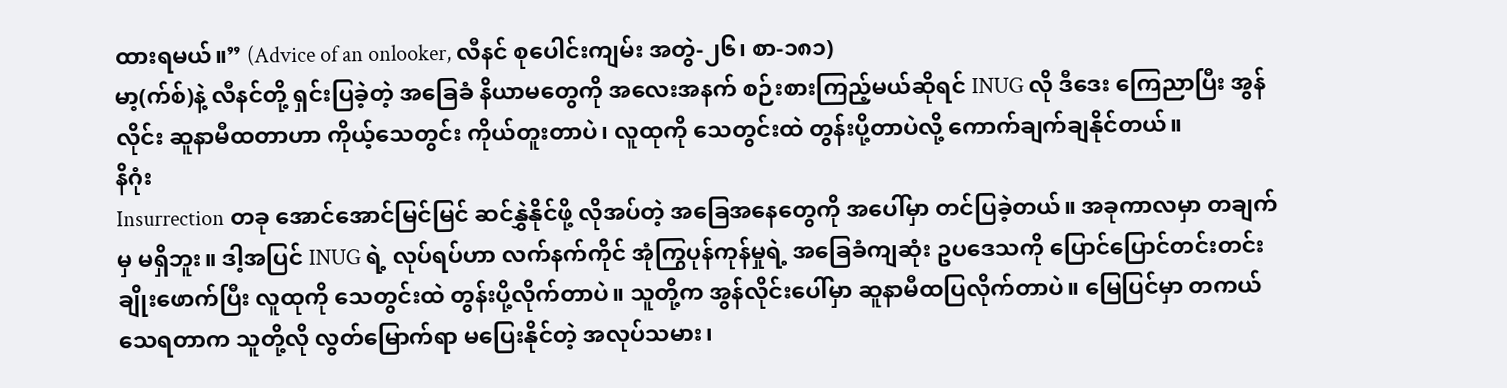ထားရမယ်။” (Advice of an onlooker, လီနင် စုပေါင်းကျမ်း အတွဲ-၂၆၊ စာ-၁၈၁)
မာ့(က်စ်)နဲ့ လီနင်တို့ ရှင်းပြခဲ့တဲ့ အခြေခံ နိယာမတွေကို အလေးအနက် စဉ်းစားကြည့်မယ်ဆိုရင် INUG လို ဒီဒေး ကြေညာပြီး အွန်လိုင်း ဆူနာမီထတာဟာ ကိုယ့်သေတွင်း ကိုယ်တူးတာပဲ၊ လူထုကို သေတွင်းထဲ တွန်းပို့တာပဲလို့ ကောက်ချက်ချနိုင်တယ်။
နိဂုံး
Insurrection တခု အောင်အောင်မြင်မြင် ဆင်နွှဲနိုင်ဖို့ လိုအပ်တဲ့ အခြေအနေတွေကို အပေါ်မှာ တင်ပြခဲ့တယ်။ အခုကာလမှာ တချက်မှ မရှိဘူး။ ဒါ့အပြင် INUG ရဲ့ လုပ်ရပ်ဟာ လက်နက်ကိုင် အုံကြွပုန်ကုန်မှုရဲ့ အခြေခံကျဆုံး ဥပဒေသကို ပြောင်ပြောင်တင်းတင်း ချိုးဖောက်ပြီး လူထုကို သေတွင်းထဲ တွန်းပို့လိုက်တာပဲ။ သူတို့က အွန်လိုင်းပေါ်မှာ ဆူနာမီထပြလိုက်တာပဲ။ မြေပြင်မှာ တကယ်သေရတာက သူတို့လို လွတ်မြောက်ရာ မပြေးနိုင်တဲ့ အလုပ်သမား၊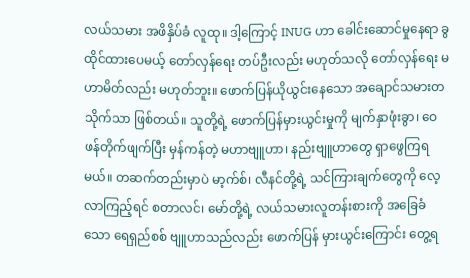လယ်သမား အဖိနှိပ်ခံ လူထု။ ဒါ့ကြောင့် INUG ဟာ ခေါင်းဆောင်မှုနေရာ ခွထိုင်ထားပေမယ့် တော်လှန်ရေး တပ်ဦးလည်း မဟုတ်သလို တော်လှန်ရေး မဟာမိတ်လည်း မဟုတ်ဘူး။ ဖောက်ပြန်ယိုယွင်းနေသော အချောင်သမားတသိုက်သာ ဖြစ်တယ်။ သူတို့ရဲ့ ဖောက်ပြန်မှားယွင်းမှုကို မျက်နှာဖုံးခွာ၊ ဝေဖန်တိုက်ဖျက်ပြီး မှန်ကန်တဲ့ မဟာဗျူဟာ၊ နည်းဗျူဟာတွေ ရှာဖွေကြရမယ်။ တဆက်တည်းမှာပဲ မာ့က်စ်၊ လီနင်တို့ရဲ့ သင်ကြားချက်တွေကို လေ့လာကြည့်ရင် စတာလင်၊ မော်တို့ရဲ့ လယ်သမားလူတန်းစားကို အခြေခံသော ရေရှည်စစ် ဗျူဟာသည်လည်း ဖောက်ပြန် မှားယွင်းကြောင်း တွေ့ရ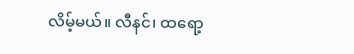လိမ့်မယ်။ လီနင်၊ ထရော့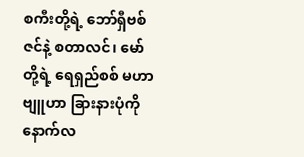စကီးတို့ရဲ့ ဘော်ရှီဗစ်ဇင်နဲ့ စတာလင်၊ မော်တို့ရဲ့ ရေရှည်စစ် မဟာဗျူဟာ ခြားနားပုံကို နောက်လ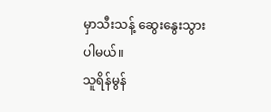မှာသီးသန့် ဆွေးနွေးသွားပါမယ်။
သူရိန်မွန်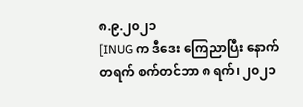၈.၉.၂၀၂၁
[INUG က ဒီဒေး ကြေညာပြီး နောက်တရက် စက်တင်ဘာ ၈ ရက်၊ ၂၀၂၁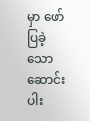မှာ ဖော်ပြခဲ့သော ဆောင်းပါး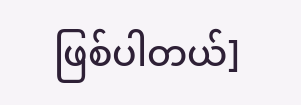ဖြစ်ပါတယ်]